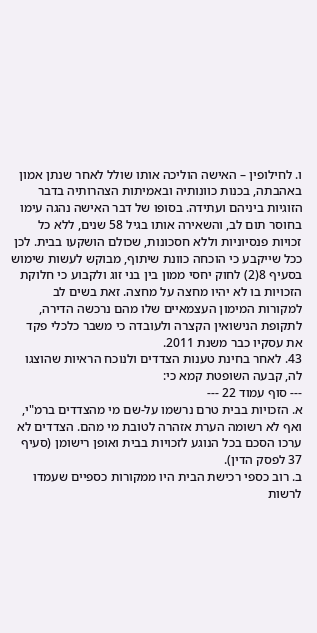ו. לחילופין – האישה הוליכה אותו שולל לאחר שנתן אמון באהבתה, בכנות כוונותיה ובאמיתות הצהרותיה בדבר הזוגיות ביניהם ועתידה. בסופו של דבר האישה נהגה עימו בחוסר תום לב, והשאירה אותו בגיל 58 שנים, ללא כל זכויות פנסיוניות וללא חסכונות, שכולם הושקעו בבית. לכן ככל שייקבע כי הוכחה כוונת שיתוף, מבוקש לעשות שימוש בסעיף 8(2) לחוק יחסי ממון בין בני זוג ולקבוע כי חלוקת הזכויות בו לא יהיו מחצה על מחצה. זאת בשים לב למקורות המימון העצמאיים שלו מהם נרכשה הדירה, לתקופת הנישואין הקצרה ולעובדה כי משבר כלכלי פקד את עסקיו כבר משנת 2011.
43. לאחר בחינת טענות הצדדים ולנוכח הראיות שהוצגו לה, קבעה השופטת קמא כי:
--- סוף עמוד 22 ---
א. הזכויות בבית טרם נרשמו על-שם מי מהצדדים ברמ"י, ואף לא רשומה הערת אזהרה לטובת מי מהם. הצדדים לא ערכו הסכם בכל הנוגע לזכויות בבית ואופן רישומן (סעיף 37 לפסק הדין).
ב. רוב כספי רכישת הבית היו ממקורות כספיים שעמדו לרשות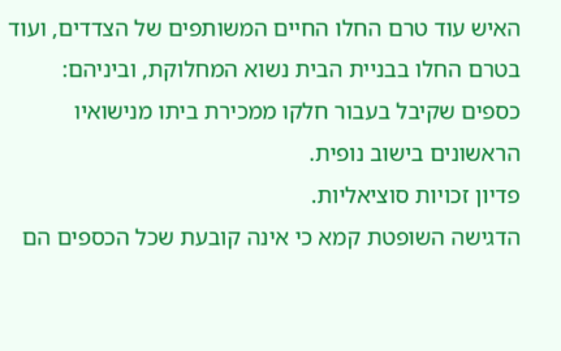האיש עוד טרם החלו החיים המשותפים של הצדדים, ועוד בטרם החלו בבניית הבית נשוא המחלוקת, וביניהם:
כספים שקיבל בעבור חלקו ממכירת ביתו מנישואיו הראשונים בישוב נופית.
פדיון זכויות סוציאליות.
הדגישה השופטת קמא כי אינה קובעת שכל הכספים הם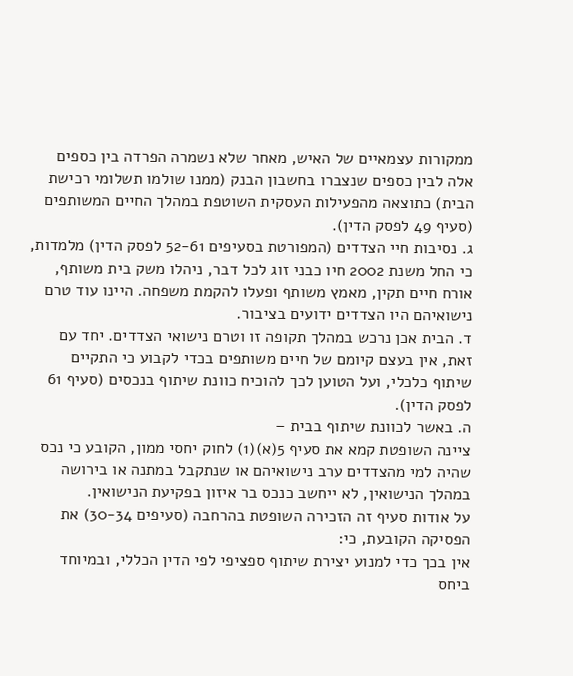ממקורות עצמאיים של האיש, מאחר שלא נשמרה הפרדה בין כספים אלה לבין כספים שנצברו בחשבון הבנק (ממנו שולמו תשלומי רכישת הבית) כתוצאה מהפעילות העסקית השוטפת במהלך החיים המשותפים (סעיף 49 לפסק הדין).
ג. נסיבות חיי הצדדים (המפורטת בסעיפים 52-61 לפסק הדין) מלמדות, כי החל משנת 2002 חיו כבני זוג לכל דבר, ניהלו משק בית משותף, אורח חיים תקין, מאמץ משותף ופעלו להקמת משפחה. היינו עוד טרם נישואיהם היו הצדדים ידועים בציבור.
ד. הבית אכן נרכש במהלך תקופה זו וטרם נישואי הצדדים. יחד עם זאת, אין בעצם קיומם של חיים משותפים בכדי לקבוע כי התקיים שיתוף כלכלי, ועל הטוען לכך להוכיח כוונת שיתוף בנכסים (סעיף 61 לפסק הדין).
ה. באשר לכוונת שיתוף בבית –
ציינה השופטת קמא את סעיף 5(א)(1) לחוק יחסי ממון, הקובע כי נכס שהיה למי מהצדדים ערב נישואיהם או שנתקבל במתנה או בירושה במהלך הנישואין, לא ייחשב כנכס בר איזון בפקיעת הנישואין.
על אודות סעיף זה הזכירה השופטת בהרחבה (סעיפים 30-34) את הפסיקה הקובעת, כי:
אין בכך כדי למנוע יצירת שיתוף ספציפי לפי הדין הכללי, ובמיוחד ביחס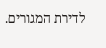לדירת המגורים.